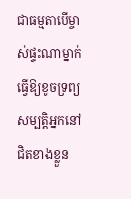ជាធម្មតាបើម្ចាស់ផ្ទះណាម្នាក់ធ្វើឱ្យខូចទ្រព្យសម្បតិ្តអ្នកនៅជិតខាងខ្លួន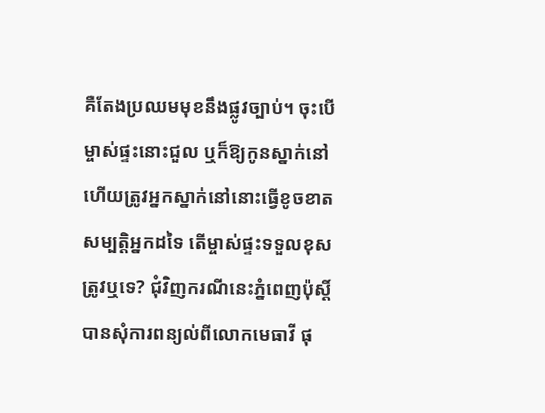គឺតែងប្រឈមមុខនឹងផ្លូវច្បាប់។ ចុះបើម្ចាស់ផ្ទះនោះជួល ឬក៏ឱ្យកូនស្នាក់នៅហើយត្រូវអ្នកស្នាក់នៅនោះធ្វើខូចខាតសម្បតិ្តអ្នកដទៃ តើម្ចាស់ផ្ទះទទួលខុសត្រូវឬទេ? ជុំវិញករណីនេះភ្នំពេញប៉ុស្ដិ៍បានសុំការពន្យល់ពីលោកមេធាវី ផុ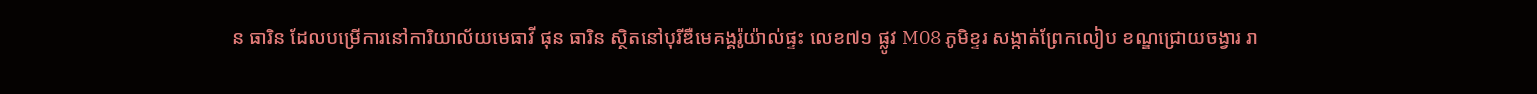ន ធារិន ដែលបម្រើការនៅការិយាល័យមេធាវី ផុន ធារិន ស្ថិតនៅបុរីឌឺមេគង្គរ៉ូយ៉ាល់ផ្ទះ លេខ៧១ ផ្លូវ M08 ភូមិខ្ទរ សង្កាត់ព្រែកលៀប ខណ្ឌជ្រោយចង្វារ រា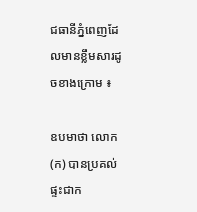ជធានីភ្នំពេញដែលមានខ្លឹមសារដូចខាងក្រោម ៖

ឧបមាថា លោក (ក) បានប្រគល់ផ្ទះជាក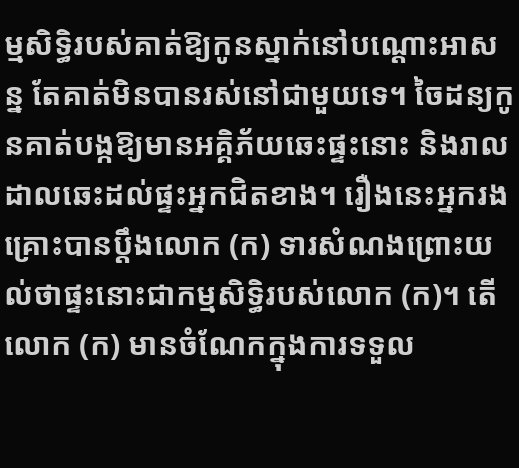ម្មសិទ្ធិរបស់គាត់ឱ្យកូនស្នាក់នៅបណ្តោះអាសន្ន តែគាត់មិនបានរស់នៅជាមួយទេ។ ចៃដន្យកូនគាត់បង្កឱ្យមានអគ្គិភ័យឆេះផ្ទះនោះ និងរាលដាលឆេះដល់ផ្ទះអ្នកជិតខាង។ រឿងនេះអ្នករងគ្រោះបានប្តឹងលោក (ក) ទារសំណងព្រោះយល់ថាផ្ទះនោះជាកម្មសិទ្ធិរបស់លោក (ក)។ តើលោក (ក) មានចំណែកក្នុងការទទួល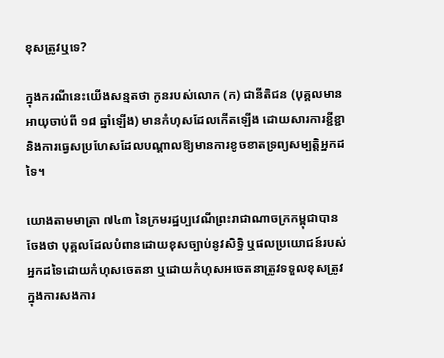ខុសត្រូវឬទេ?

ក្នុងករណីនេះយើងសន្មតថា កូនរបស់លោក (ក) ជានីតិជន (បុគ្គលមានអាយុចាប់ពី ១៨ ឆ្នាំឡើង) មានកំហុសដែលកើតឡើង ដោយសារការខ្ជីខ្ជា និងការធ្វេសប្រហែសដែលបណ្ដាលឱ្យមានការខូចខាតទ្រព្យសម្បត្តិអ្នកដទៃ។

យោងតាមមាត្រា ៧៤៣ នៃក្រមរដ្ឋប្បវេណីព្រះរាជាណាចក្រកម្ពុជាបានចែងថា បុគ្គលដែលបំពានដោយខុសច្បាប់នូវសិទ្ធិ ឬផលប្រយោជន៍របស់អ្នកដទៃដោយកំហុសចេតនា ឬដោយកំហុសអចេតនាត្រូវទទួលខុសត្រូវក្នុងការសងការ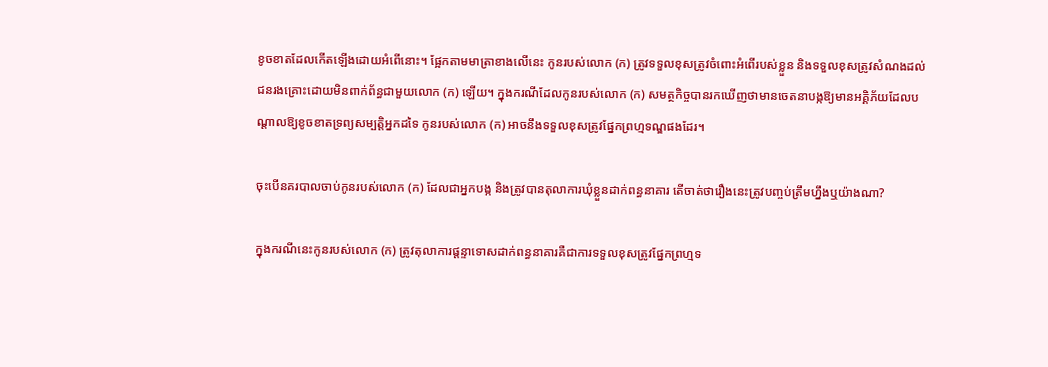ខូចខាតដែលកើតឡើងដោយអំពើនោះ។ ផ្អែកតាមមាត្រាខាងលើនេះ កូនរបស់លោក (ក) ត្រូវទទួលខុសត្រូវចំពោះអំពើរបស់ខ្លួន និងទទួលខុសត្រូវសំណងដល់ជនរងគ្រោះដោយមិនពាក់ព័ន្ធជាមួយលោក (ក) ឡើយ។ ក្នុងករណីដែលកូនរបស់លោក (ក) សមត្ថកិច្ចបានរកឃើញថាមានចេតនាបង្កឱ្យមានអគ្គិភ័យដែលបណ្ដាលឱ្យខូចខាតទ្រព្យសម្បត្តិអ្នកដទៃ កូនរបស់លោក (ក) អាចនឹងទទួលខុសត្រូវផ្នែកព្រហ្មទណ្ឌផងដែរ។

ចុះបើនគរបាលចាប់កូនរបស់លោក (ក) ដែលជាអ្នកបង្ក និងត្រូវបានតុលាការឃុំខ្លួនដាក់ពន្ធនាគារ តើចាត់ថារឿងនេះត្រូវបញ្ចប់ត្រឹមហ្នឹងឬយ៉ាងណា?

ក្នុងករណីនេះកូនរបស់លោក (ក) ត្រូវតុលាការផ្ដន្ទាទោសដាក់ពន្ធនាគារគឺជាការទទួលខុសត្រូវផ្នែកព្រហ្មទ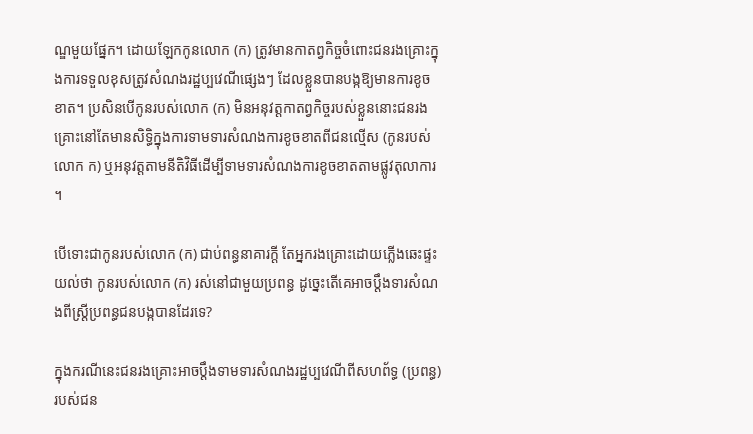ណ្ឌមួយផ្នែក។ ដោយឡែកកូនលោក (ក) ត្រូវមានកាតព្វកិច្ចចំពោះជនរងគ្រោះក្នុងការទទួលខុសត្រូវសំណងរដ្ឋប្បវេណីផ្សេងៗ ដែលខ្លួនបានបង្កឱ្យមានការខូចខាត។ ប្រសិនបើកូនរបស់លោក (ក) មិនអនុវត្តកាតព្វកិច្ចរបស់ខ្លួននោះជនរងគ្រោះនៅតែមានសិទ្ធិក្នុងការទាមទារសំណងការខូចខាតពីជនល្មើស (កូនរបស់លោក ក) ឬអនុវត្តតាមនីតិវិធីដើម្បីទាមទារសំណងការខូចខាតតាមផ្លូវតុលាការ។

បើទោះជាកូនរបស់លោក (ក) ជាប់ពន្ធនាគារក្តី តែអ្នករងគ្រោះដោយភ្លើងឆេះផ្ទះយល់ថា កូនរបស់លោក (ក) រស់នៅជាមួយប្រពន្ធ ដូច្នេះតើគេអាចប្តឹងទារសំណងពីស្ត្រីប្រពន្ធជនបង្កបានដែរទេ?

ក្នុងករណីនេះជនរងគ្រោះអាចប្តឹងទាមទារសំណងរដ្ឋប្បវេណីពីសហព័ទ្ធ (ប្រពន្ធ) របស់ជន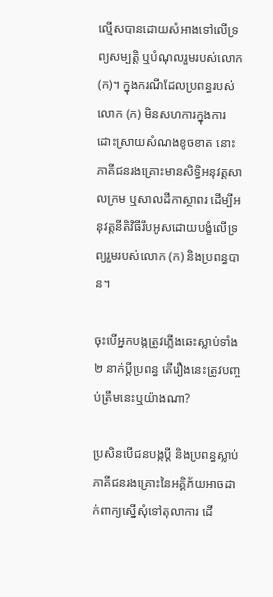ល្មើសបានដោយសំអាងទៅលើទ្រព្យសម្បត្តិ ឬបំណុលរួមរបស់លោក (ក)។ ក្នុងករណីដែលប្រពន្ធរបស់លោក (ក) មិនសហការក្នុងការដោះស្រាយសំណងខូចខាត នោះភាគីជនរងគ្រោះមានសិទ្ធិអនុវត្តសាលក្រម ឬសាលដីកាស្ថាពរ ដើម្បីអនុវត្តនីតិវិធីរឹបអូសដោយបង្ខំលើទ្រព្យរួមរបស់លោក (ក) និងប្រពន្ធបាន។

ចុះបើអ្នកបង្កត្រូវភ្លើងឆេះស្លាប់ទាំង ២ នាក់ប្តីប្រពន្ធ តើរឿងនេះត្រូវបញ្ចប់ត្រឹមនេះឬយ៉ាងណា?

ប្រសិនបើជនបង្កប្ដី និងប្រពន្ធស្លាប់ភាគីជនរងគ្រោះនៃអគ្គិភ័យអាចដាក់ពាក្យស្នើសុំទៅតុលាការ ដើ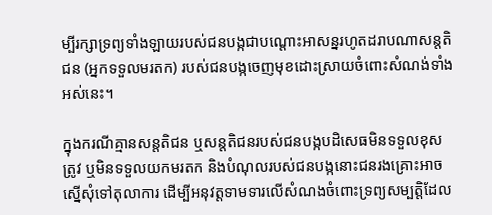ម្បីរក្សាទ្រព្យទាំងឡាយរបស់ជនបង្កជាបណ្ដោះអាសន្នរហូតដរាបណាសន្តតិជន (អ្នកទទួលមរតក) របស់ជនបង្កចេញមុខដោះស្រាយចំពោះសំណង់ទាំងអស់នេះ។

ក្នុងករណីគ្មានសន្តតិជន ឬសន្តតិជនរបស់ជនបង្កបដិសេធមិនទទួលខុសត្រូវ ឬមិនទទួលយកមរតក និងបំណុលរបស់ជនបង្កនោះជនរងគ្រោះអាចស្នើសុំទៅតុលាការ ដើម្បីអនុវត្តទាមទារលើសំណងចំពោះទ្រព្យសម្បត្តិដែល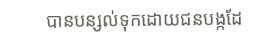បានបន្សល់ទុកដោយជនបង្កដែ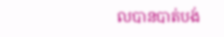លបានបាត់បង់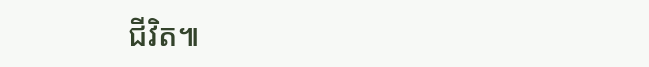ជីវិត៕